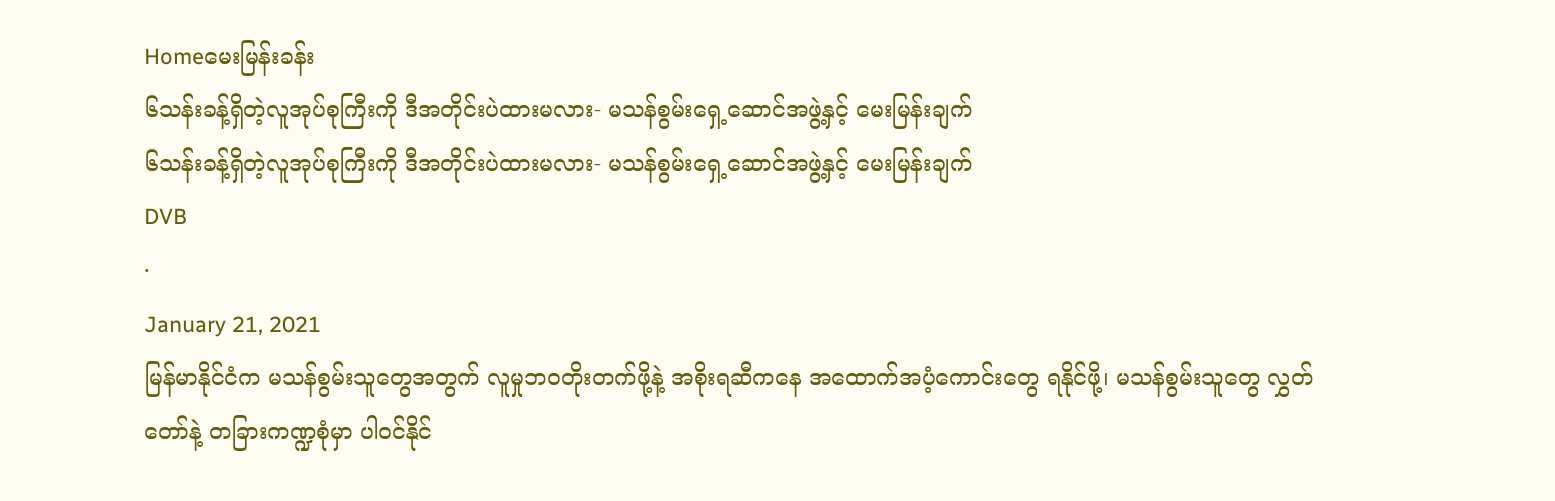Homeမေးမြန်းခန်း
၆သန်းခန့်ရှိတဲ့လူအုပ်စုကြီးကို ဒီအတိုင်းပဲထားမလား- မသန်စွမ်းရှေ့ဆောင်အဖွဲ့နှင့် မေးမြန်းချက်
၆သန်းခန့်ရှိတဲ့လူအုပ်စုကြီးကို ဒီအတိုင်းပဲထားမလား- မသန်စွမ်းရှေ့ဆောင်အဖွဲ့နှင့် မေးမြန်းချက်
DVB
·
January 21, 2021
မြန်မာနိုင်ငံက မသန်စွမ်းသူတွေအတွက် လူမှုဘ၀တိုးတက်ဖို့နဲ့ အစိုးရဆီကနေ အထောက်အပံ့ကောင်းတွေ ရနိုင်ဖို့၊ မသန်စွမ်းသူတွေ လွှတ်တော်နဲ့ တခြားကဏ္ဍစုံမှာ ပါ၀င်နိုင်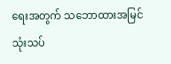ရေးအတွက် သဘောထားအမြင်သုံးသပ်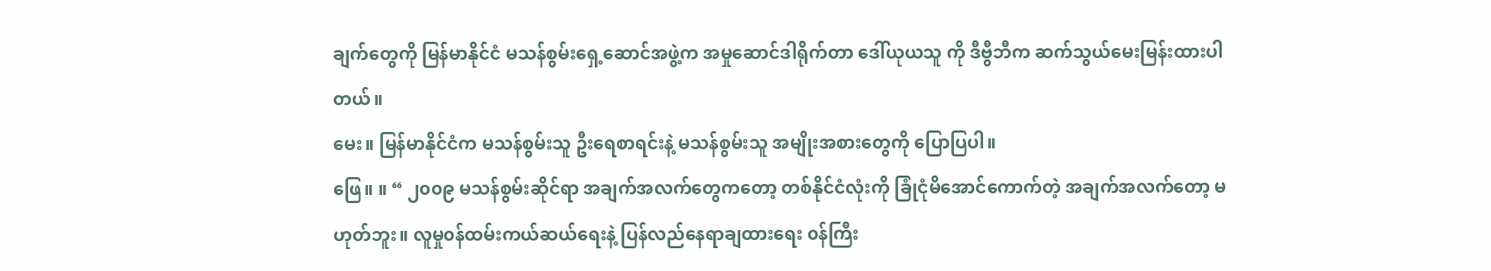ချက်တွေကို မြန်မာနိုင်ငံ မသန်စွမ်းရှေ့ဆောင်အဖွဲ့က အမှုဆောင်ဒါရိုက်တာ ဒေါ်ယုယသူ ကို ဒီဗွီဘီက ဆက်သွယ်မေးမြန်းထားပါတယ်။
မေး။ မြန်မာနိုင်ငံက မသန်စွမ်းသူ ဦးရေစာရင်းနဲ့ မသန်စွမ်းသူ အမျိုးအစားတွေကို ပြောပြပါ။
ဖြေ။ ။ “ ၂၀၀၉ မသန်စွမ်းဆိုင်ရာ အချက်အလက်တွေကတော့ တစ်နိုင်ငံလုံးကို ခြုံငုံမိအောင်ကောက်တဲ့ အချက်အလက်တော့ မဟုတ်ဘူး။ လူမှု၀န်ထမ်းကယ်ဆယ်ရေးနဲ့ ပြန်လည်နေရာချထားရေး ၀န်ကြီး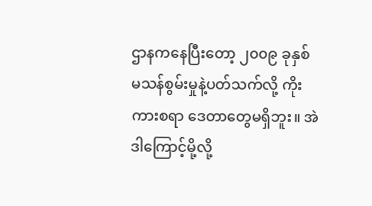ဌာနကနေပြီးတော့ ၂၀၀၉ ခုနှစ် မသန်စွမ်းမှုနဲ့ပတ်သက်လို့ ကိုးကားစရာ ဒေတာတွေမရှိဘူး။ အဲဒါကြောင့်မို့လို့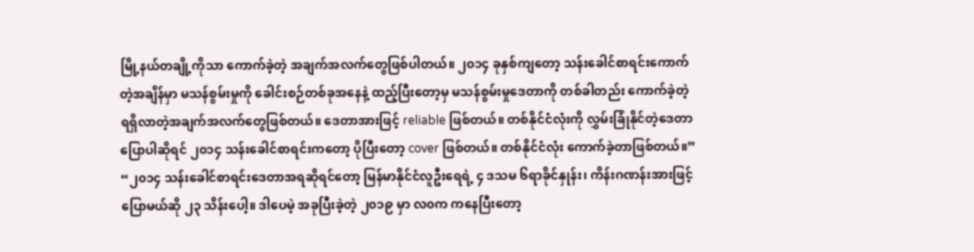မြို့နယ်တချို့ကိုသာ ကောက်ခဲ့တဲ့ အချက်အလက်တွေဖြစ်ပါတယ်။ ၂၀၁၄ ခုနှစ်ကျတော့ သန်းခေါင်စာရင်းကောက်တဲ့အချိန်မှာ မသန်စွမ်းမှုကို ခေါင်းစဉ်တစ်ခုအနေနဲ့ ထည့်ပြီးတော့မှ မသန်စွမ်းမှုဒေတာကို တစ်ခါတည်း ကောက်ခဲ့တဲ့ ရရှိလာတဲ့အချက်အလက်တွေဖြစ်တယ်။ ဒေတာအားဖြင့် reliable ဖြစ်တယ်။ တစ်နိုင်ငံလုံးကို လွှမ်းခြုံနိုင်တဲ့ဒေတာပြောပါဆိုရင် ၂၀၁၄ သန်းခေါင်စာရင်းကတော့ ပိုပြီးတော့ cover ဖြစ်တယ်။ တစ်နိုင်ငံလုံး ကောက်ခဲ့တာဖြစ်တယ်။”
“၂၀၁၄ သန်းခေါင်စာရင်းဒေတာအရဆိုရင်တော့ မြန်မာနိုင်ငံလူဦးရေရဲ့ ၄ ဒသမ ၆ရာခိုင်နှုန်း၊ ကိန်းဂဏန်းအားဖြင့်ပြောမယ်ဆို ၂၃ သိန်းပေါ့။ ဒါပေမဲ့ အခုပြီးခဲ့တဲ့ ၂၀၁၉ မှာ လ၀က ကနေပြီးတော့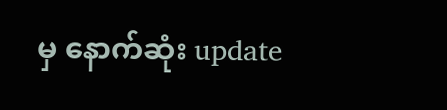မှ နောက်ဆုံး update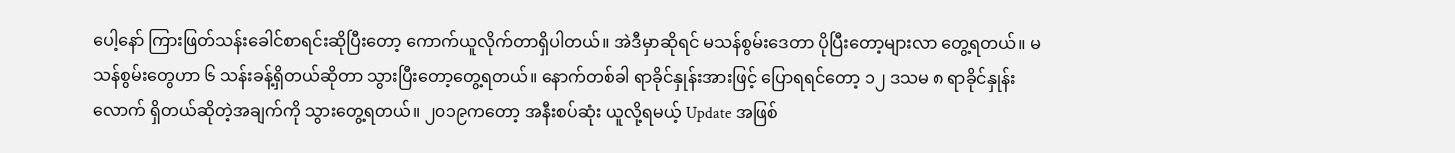ပေါ့နော် ကြားဖြတ်သန်းခေါင်စာရင်းဆိုပြီးတော့ ကောက်ယူလိုက်တာရှိပါတယ်။ အဲဒီမှာဆိုရင် မသန်စွမ်းဒေတာ ပိုပြီးတော့များလာ တွေ့ရတယ်။ မသန်စွမ်းတွေဟာ ၆ သန်းခန့်ရှိတယ်ဆိုတာ သွားပြီးတော့တွေ့ရတယ်။ နောက်တစ်ခါ ရာခိုင်နှုန်းအားဖြင့် ပြောရရင်တော့ ၁၂ ဒသမ ၈ ရာခိုင်နှုန်းလောက် ရှိတယ်ဆိုတဲ့အချက်ကို သွားတွေ့ရတယ်။ ၂၀၁၉ကတော့ အနီးစပ်ဆုံး ယူလို့ရမယ့် Update အဖြစ်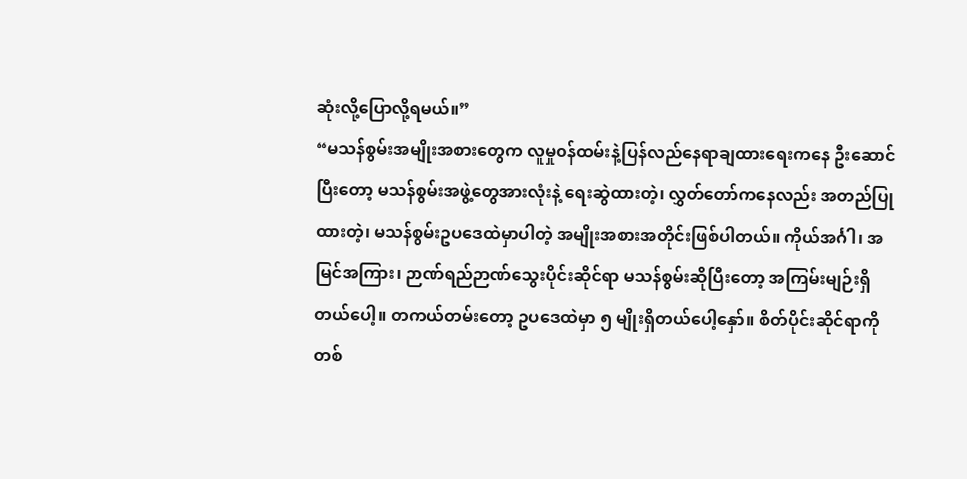ဆုံးလို့ပြောလို့ရမယ်။”
“မသန်စွမ်းအမျိုးအစားတွေက လူမှု၀န်ထမ်းနဲ့ပြန်လည်နေရာချထားရေးကနေ ဦးဆောင်ပြီးတော့ မသန်စွမ်းအဖွဲ့တွေအားလုံးနဲ့ ရေးဆွဲထားတဲ့၊ လွှတ်တော်ကနေလည်း အတည်ပြုထားတဲ့၊ မသန်စွမ်းဥပဒေထဲမှာပါတဲ့ အမျိုးအစားအတိုင်းဖြစ်ပါတယ်။ ကိုယ်အင်္ဂါ၊ အမြင်အကြား၊ ဉာဏ်ရည်ဉာဏ်သွေးပိုင်းဆိုင်ရာ မသန်စွမ်းဆိုပြီးတော့ အကြမ်းမျဉ်းရှိတယ်ပေါ့။ တကယ်တမ်းတော့ ဥပဒေထဲမှာ ၅ မျိုးရှိတယ်ပေါ့နှော်။ စိတ်ပိုင်းဆိုင်ရာကို တစ်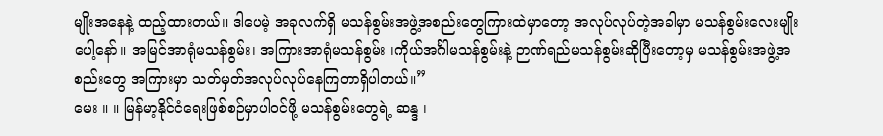မျိုးအနေနဲ့ ထည့်ထားတယ်။ ဒါပေမဲ့ အခုလက်ရှိ မသန်စွမ်းအဖွဲ့အစည်းတွေကြားထဲမှာတော့ အလုပ်လုပ်တဲ့အခါမှာ မသန်စွမ်းလေးမျိုးပေါ့နော်။ အမြင်အာရုံမသန်စွမ်း၊ အကြားအာရုံမသန်စွမ်း ၊ကိုယ်အင်္ဂါမသန်စွမ်းနဲ့ ဉာဏ်ရည်မသန်စွမ်းဆိုပြီးတော့မှ မသန်စွမ်းအဖွဲ့အစည်းတွေ အကြားမှာ သတ်မှတ်အလုပ်လုပ်နေကြတာရှိပါတယ်။”
မေး ။ ။ မြန်မာ့နိုင်ငံရေးဖြစ်စဉ်မှာပါဝင်ဖို့ မသန်စွမ်းတွေရဲ့ ဆန္ဒ ၊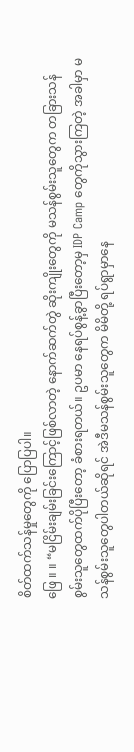စိတ်ထက်သန်မှုတွေကို ပြောပြပါ။
ဖြေ ။ ။ “မငြိမ်းချမ်းခြင်းကြောင့်ဖြစ်လာတဲ့ နောက်ဆက်တွဲ ဆိုးကျိုးတွေကို မသန်စွမ်းသူတွေက တခြားသန်စွမ်းသူတွေထက်ပိုပြီးတော့ ခံစားရတယ်။ ဥပမာ နေရပ်စွန့်ခွာပြီးတော့မှ IDP Camp တွေကိုသွားကြတဲ့ အခါမှာ မသန်စွမ်းသူတွေပါတယ်ဆိုရင် အဲဒီမသန်စွမ်းသူတွေက မိမိတို့ ရပ်ရွာမှာနေ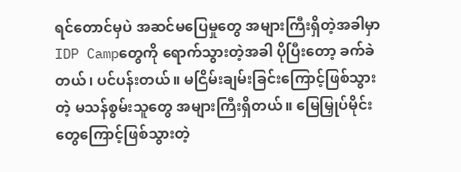ရင်တောင်မှပဲ အဆင်မပြေမှုတွေ အများကြီးရှိတဲ့အခါမှာ IDP Campတွေကို ရောက်သွားတဲ့အခါ ပိုပြီးတော့ ခက်ခဲတယ်၊ ပင်ပန်းတယ်။ မငြိမ်းချမ်းခြင်းကြောင့်ဖြစ်သွားတဲ့ မသန်စွမ်းသူတွေ အများကြီးရှိတယ်။ မြေမြှုပ်မိုင်းတွေကြောင့်ဖြစ်သွားတဲ့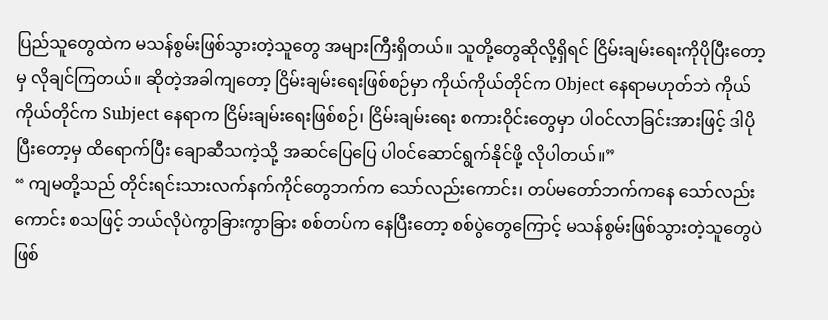ပြည်သူတွေထဲက မသန်စွမ်းဖြစ်သွားတဲ့သူတွေ အများကြီးရှိတယ်။ သူတို့တွေဆိုလို့ရှိရင် ငြိမ်းချမ်းရေးကိုပိုပြီးတော့မှ လိုချင်ကြတယ်။ ဆိုတဲ့အခါကျတော့ ငြိမ်းချမ်းရေးဖြစ်စဉ်မှာ ကိုယ်ကိုယ်တိုင်က Object နေရာမဟုတ်ဘဲ ကိုယ်ကိုယ်တိုင်က Subject နေရာက ငြိမ်းချမ်းရေးဖြစ်စဉ်၊ ငြိမ်းချမ်းရေး စကားဝိုင်းတွေမှာ ပါ၀င်လာခြင်းအားဖြင့် ဒါပိုပြီးတော့မှ ထိရောက်ပြီး ချောဆီသကဲ့သို့ အဆင်ပြေပြေ ပါ၀င်ဆောင်ရွက်နိုင်ဖို့ လိုပါတယ်။”
“ ကျမတို့သည် တိုင်းရင်းသားလက်နက်ကိုင်တွေဘက်က သော်လည်းကောင်း၊ တပ်မတော်ဘက်ကနေ သော်လည်းကောင်း စသဖြင့် ဘယ်လိုပဲကွာခြားကွာခြား စစ်တပ်က နေပြီးတော့ စစ်ပွဲတွေကြောင့် မသန်စွမ်းဖြစ်သွားတဲ့သူတွေပဲ ဖြစ်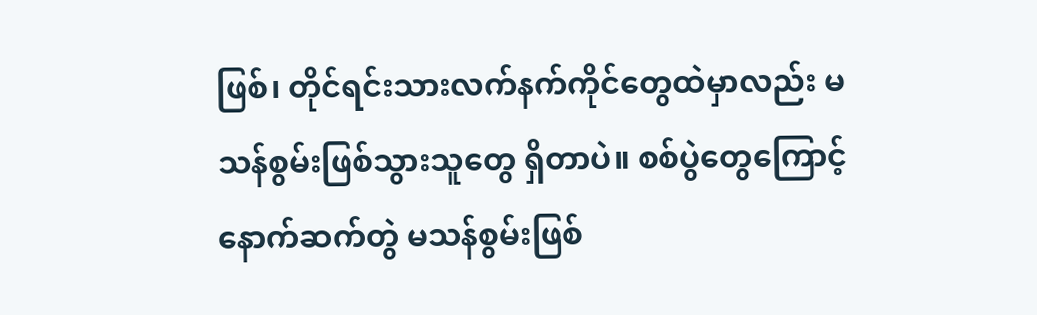ဖြစ်၊ တိုင်ရင်းသားလက်နက်ကိုင်တွေထဲမှာလည်း မသန်စွမ်းဖြစ်သွားသူတွေ ရှိတာပဲ။ စစ်ပွဲတွေကြောင့် နောက်ဆက်တွဲ မသန်စွမ်းဖြစ်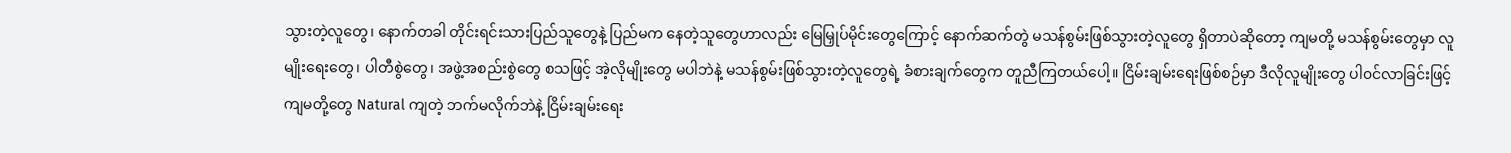သွားတဲ့လူတွေ၊ နောက်တခါ တိုင်းရင်းသားပြည်သူတွေနဲ့ ပြည်မက နေတဲ့သူတွေဟာလည်း မြေမြှုပ်မိုင်းတွေကြောင့် နောက်ဆက်တွဲ မသန်စွမ်းဖြစ်သွားတဲ့လူတွေ ရှိတာပဲဆိုတော့ ကျမတို့ မသန်စွမ်းတွေမှာ လူမျိုးရေးတွေ၊ ပါတီစွဲတွေ၊ အဖွဲ့အစည်းစွဲတွေ စသဖြင့် အဲ့လိုမျိုးတွေ မပါဘဲနဲ့ မသန်စွမ်းဖြစ်သွားတဲ့လူတွေရဲ့ ခံစားချက်တွေက တူညီကြတယ်ပေါ့။ ငြိမ်းချမ်းရေးဖြစ်စဉ်မှာ ဒီလိုလူမျိုးတွေ ပါ၀င်လာခြင်းဖြင့် ကျမတို့တွေ Natural ကျတဲ့ ဘက်မလိုက်ဘဲနဲ့ ငြိမ်းချမ်းရေး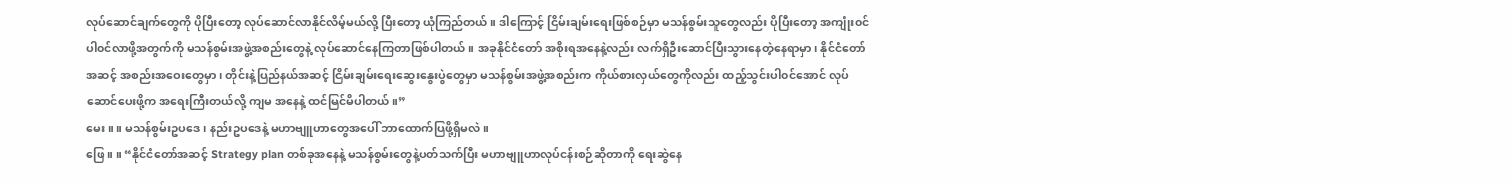လုပ်ဆောင်ချက်တွေကို ပိုပြီးတော့ လုပ်ဆောင်လာနိုင်လိမ့်မယ်လို့ ပြီးတော့ ယုံကြည်တယ်။ ဒါကြောင့် ငြိမ်းချမ်းရေးဖြစ်စဉ်မှာ မသန်စွမ်းသူတွေလည်း ပိုပြီးတော့ အကျုံး၀င်ပါ၀င်လာဖို့အတွက်ကို မသန်စွမ်းအဖွဲ့အစည်းတွေနဲ့ လုပ်ဆောင်နေကြတာဖြစ်ပါတယ်။ အခုနိုင်ငံတော် အစိုးရအနေနဲ့လည်း လက်ရှိဦးဆောင်ပြီးသွားနေတဲ့နေရာမှာ၊ နိုင်ငံတော်အဆင့် အစည်းအဝေးတွေမှာ၊ တိုင်းနဲ့ပြည်နယ်အဆင့် ငြိမ်းချမ်းရေးဆွေးနွေးပွဲတွေမှာ မသန်စွမ်းအဖွဲ့အစည်းက ကိုယ်စားလှယ်တွေကိုလည်း ထည့်သွင်းပါ၀င်အောင် လုပ်ဆောင်ပေးဖို့က အရေးကြီးတယ်လို့ ကျမ အနေနဲ့ ထင်မြင်မိပါတယ်။”
မေး ။ ။ မသန်စွမ်းဥပဒေ၊ နည်းဥပဒေနဲ့ မဟာဗျူဟာတွေအပေါ် ဘာထောက်ပြဖို့ရှိမလဲ။
ဖြေ ။ ။ “နိုင်ငံတော်အဆင့် Strategy plan တစ်ခုအနေနဲ့ မသန်စွမ်းတွေနဲ့ပတ်သက်ပြီး မဟာဗျူဟာလုပ်ငန်းစဉ်ဆိုတာကို ရေးဆွဲနေ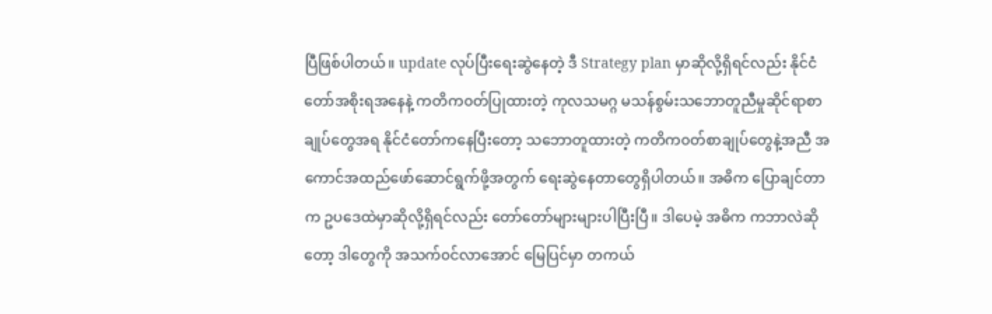ပြီဖြစ်ပါတယ်။ update လုပ်ပြီးရေးဆွဲနေတဲ့ ဒီ Strategy plan မှာဆိုလို့ရှိရင်လည်း နိုင်ငံတော်အစိုးရအနေနဲ့ ကတိက၀တ်ပြုထားတဲ့ ကုလသမဂ္ဂ မသန်စွမ်းသဘောတူညီမှုဆိုင်ရာစာချုပ်တွေအရ နိုင်ငံတော်ကနေပြီးတော့ သဘောတူထားတဲ့ ကတိက၀တ်စာချုပ်တွေနဲ့အညီ အကောင်အထည်ဖော်ဆောင်ရွက်ဖို့အတွက် ရေးဆွဲနေတာတွေရှိပါတယ်။ အဓိက ပြောချင်တာက ဥပဒေထဲမှာဆိုလို့ရှိရင်လည်း တော်တော်များများပါပြီးပြီ။ ဒါပေမဲ့ အဓိက ကဘာလဲဆိုတော့ ဒါတွေကို အသက်၀င်လာအောင် မြေပြင်မှာ တကယ်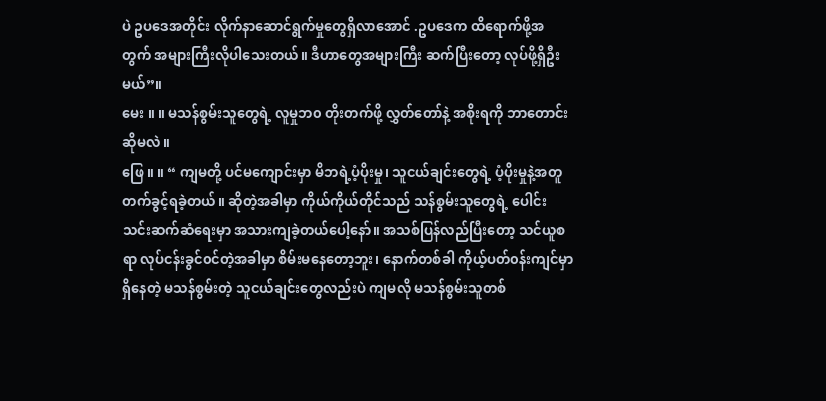ပဲ ဥပဒေအတိုင်း လိုက်နာဆောင်ရွက်မှုတွေရှိလာအောင် .ဥပဒေက ထိရောက်ဖို့အတွက် အများကြီးလိုပါသေးတယ်။ ဒီဟာတွေအများကြီး ဆက်ပြီးတော့ လုပ်ဖို့ရှိဦးမယ်”။
မေး ။ ။ မသန်စွမ်းသူတွေရဲ့ လူမှုဘ၀ တိုးတက်ဖို့ လွှတ်တော်နဲ့ အစိုးရကို ဘာတောင်းဆိုမလဲ။
ဖြေ ။ ။ “ ကျမတို့ ပင်မကျောင်းမှာ မိဘရဲ့ပံ့ပိုးမှု၊ သူငယ်ချင်းတွေရဲ့ ပံ့ပိုးမှုနဲ့အတူ တက်ခွင့်ရခဲ့တယ်။ ဆိုတဲ့အခါမှာ ကိုယ်ကိုယ်တိုင်သည် သန်စွမ်းသူတွေရဲ့ ပေါင်းသင်းဆက်ဆံရေးမှာ အသားကျခဲ့တယ်ပေါ့နော်။ အသစ်ပြန်လည်ပြီးတော့ သင်ယူစရာ လုပ်ငန်းခွင်၀င်တဲ့အခါမှာ စိမ်းမနေတော့ဘူး၊ နောက်တစ်ခါ ကိုယ့်ပတ်၀န်းကျင်မှာရှိနေတဲ့ မသန်စွမ်းတဲ့ သူငယ်ချင်းတွေလည်းပဲ ကျမလို မသန်စွမ်းသူတစ်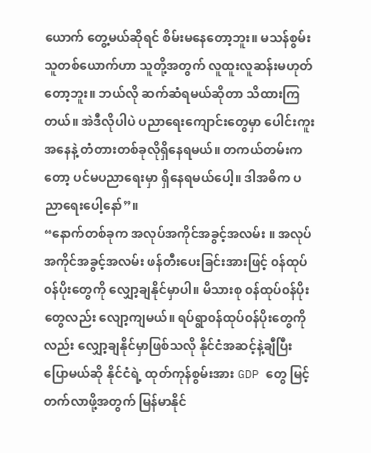ယောက် တွေ့မယ်ဆိုရင် စိမ်းမနေတော့ဘူး။ မသန်စွမ်းသူတစ်ယောက်ဟာ သူတို့အတွက် လူထူးလူဆန်းမဟုတ်တော့ဘူး။ ဘယ်လို ဆက်ဆံရမယ်ဆိုတာ သိထားကြတယ်။ အဲဒီလိုပါပဲ ပညာရေးကျောင်းတွေမှာ ပေါင်းကူးအနေနဲ့ တံတားတစ်ခုလိုရှိနေရမယ်။ တကယ်တမ်းကတော့ ပင်မပညာရေးမှာ ရှိနေရမယ်ပေါ့။ ဒါအဓိက ပညာရေးပေါ့နော်”။
“နောက်တစ်ခုက အလုပ်အကိုင်အခွင့်အလမ်း ။ အလုပ်အကိုင်အခွင့်အလမ်း ဖန်တီးပေးခြင်းအားဖြင့် ၀န်ထုပ်၀န်ပိုးတွေကို လျှော့ချနိုင်မှာပါ။ မိသားစု ၀န်ထုပ်၀န်ပိုးတွေလည်း လျော့ကျမယ်။ ရပ်ရွာ၀န်ထုပ်၀န်ပိုးတွေကိုလည်း လျှော့ချနိုင်မှာဖြစ်သလို နိုင်ငံအဆင့်နဲ့ချီပြီးပြောမယ်ဆို နိုင်ငံရဲ့ ထုတ်ကုန်စွမ်းအား GDP တွေ မြင့်တက်လာဖို့အတွက် မြန်မာနိုင်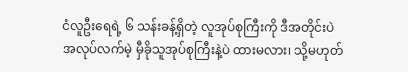ငံလူဦးရေရဲ့ ၆ သန်းခန့်ရှိတဲ့ လူအုပ်စုကြီးကို ဒီအတိုင်းပဲ အလုပ်လက်မဲ့ မှီခိုသူအုပ်စုကြီးနဲ့ပဲ ထားမလား၊ သို့မဟုတ်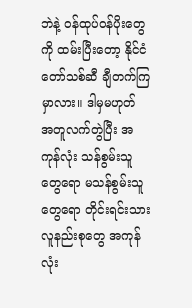ဘဲနဲ့ ၀န်ထုပ်၀န်ပိုးတွေကို ထမ်းပြီးတော့ နိုင်ငံတော်သစ်ဆီ ချီတက်ကြမှာလား။ ဒါမှမဟုတ် အတူလက်တွဲပြီး အကုန်လုံး သန်စွမ်းသူတွေရော မသန်စွမ်းသူတွေရော တိုင်းရင်းသား လူနည်းစုတွေ အကုန်လုံး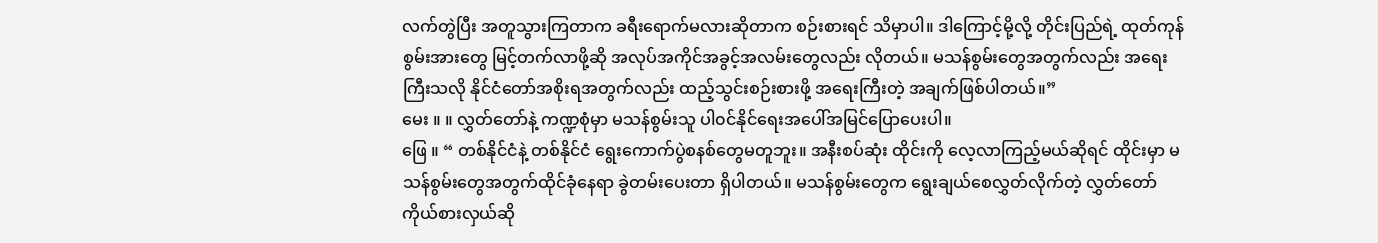လက်တွဲပြီး အတူသွားကြတာက ခရီးရောက်မလားဆိုတာက စဉ်းစားရင် သိမှာပါ။ ဒါကြောင့်မို့လို့ တိုင်းပြည်ရဲ့ ထုတ်ကုန်စွမ်းအားတွေ မြင့်တက်လာဖို့ဆို အလုပ်အကိုင်အခွင့်အလမ်းတွေလည်း လိုတယ်။ မသန်စွမ်းတွေအတွက်လည်း အရေးကြီးသလို နိုင်ငံတော်အစိုးရအတွက်လည်း ထည့်သွင်းစဉ်းစားဖို့ အရေးကြီးတဲ့ အချက်ဖြစ်ပါတယ်။”
မေး ။ ။ လွှတ်တော်နဲ့ ကဏ္ဍစုံမှာ မသန်စွမ်းသူ ပါ၀င်နိုင်ရေးအပေါ်အမြင်ပြောပေးပါ။
ဖြေ ။ “ တစ်နိုင်ငံနဲ့ တစ်နိုင်ငံ ရွေးကောက်ပွဲစနစ်တွေမတူဘူး။ အနီးစပ်ဆုံး ထိုင်းကို လေ့လာကြည့်မယ်ဆိုရင် ထိုင်းမှာ မသန်စွမ်းတွေအတွက်ထိုင်ခုံနေရာ ခွဲတမ်းပေးတာ ရှိပါတယ်။ မသန်စွမ်းတွေက ရွေးချယ်စေလွှတ်လိုက်တဲ့ လွှတ်တော်ကိုယ်စားလှယ်ဆို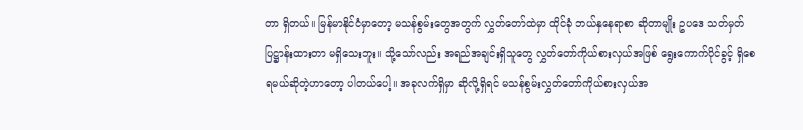တာ ရှိတယ်။ မြန်မာနိုင်ငံမှာတော့ မသန်စွမ်းတွေအတွက် လွှတ်တော်ထဲမှာ ထိုင်ခုံ ဘယ်နှနေရာစာ ဆိုတာမျိုး ဥပဒေ သတ်မှတ်ပြဋ္ဌာန်းထားတာ မရှိသေးဘူး။ သို့သော်လည်း အရည်အချင်းရှိသူတွေ လွှတ်တော်ကိုယ်စားလှယ်အဖြစ် ရွေးကောက်ပိုင်ခွင့် ရှိစေရမယ်ဆိုတဲ့ဟာတော့ ပါတယ်ပေါ့။ အခုလက်ရှိမှာ ဆိုလို့ရှိရင် မသန်စွမ်းလွှတ်တော်ကိုယ်စားလှယ်အ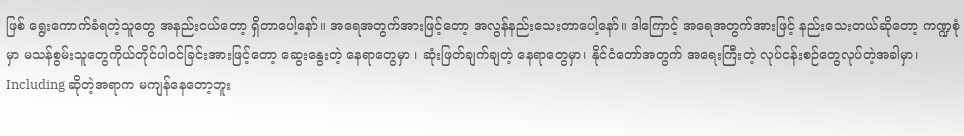ဖြစ် ရွေးကောက်ခံရတဲ့သူတွေ အနည်းငယ်တော့ ရှိတာပေါ့နော်။ အရေအတွက်အားဖြင့်တော့ အလွန်နည်းသေးတာပေါ့နော်။ ဒါကြောင့် အရေအတွက်အားဖြင့် နည်းသေးတယ်ဆိုတော့ ကဏ္ဍစုံမှာ မသန်စွမ်းသူတွေကိုယ်တိုင်ပါ၀င်ခြင်းအားဖြင့်တော့ ဆွေးနွေးတဲ့ နေရာတွေမှာ ၊ ဆုံးဖြတ်ချက်ချတဲ့ နေရာတွေမှာ၊ နိုင်ငံတော်အတွက် အရေးကြီးတဲ့ လုပ်ငန်းစဉ်တွေလုပ်တဲ့အခါမှာ၊ Including ဆိုတဲ့အရာက မကျန်နေတော့ဘူး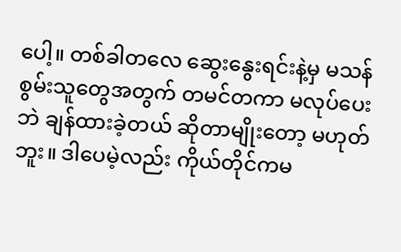ပေါ့။ တစ်ခါတလေ ဆွေးနွေးရင်းနဲ့မှ မသန်စွမ်းသူတွေအတွက် တမင်တကာ မလုပ်ပေးဘဲ ချန်ထားခဲ့တယ် ဆိုတာမျိုးတော့ မဟုတ်ဘူး။ ဒါပေမဲ့လည်း ကိုယ်တိုင်ကမ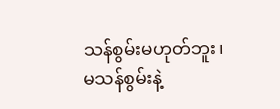သန်စွမ်းမဟုတ်ဘူး၊ မသန်စွမ်းနဲ့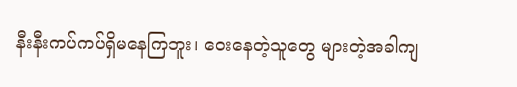နီးနီးကပ်ကပ်ရှိမနေကြဘူး၊ ဝေးနေတဲ့သူတွေ များတဲ့အခါကျ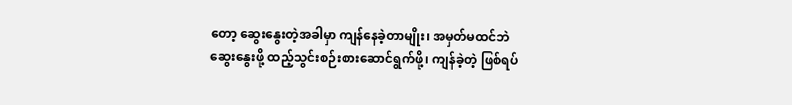တော့ ဆွေးနွေးတဲ့အခါမှာ ကျန်နေခဲ့တာမျိုး၊ အမှတ်မထင်ဘဲ ဆွေးနွေးဖို့ ထည့်သွင်းစဉ်းစားဆောင်ရွက်ဖို့၊ ကျန်ခဲ့တဲ့ ဖြစ်ရပ်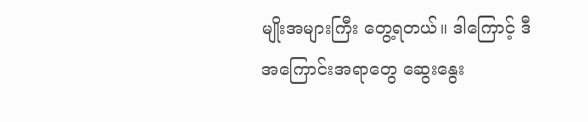မျိုးအများကြီး တွေ့ရတယ်။ ဒါကြောင့် ဒီအကြောင်းအရာတွေ ဆွေးနွေး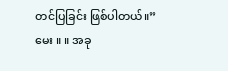တင်ပြခြင်း ဖြစ်ပါတယ်။”
မေး ။ ။ အခု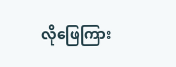လိုဖြေကြား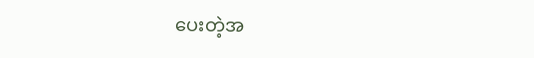ပေးတဲ့အ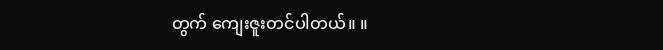တွက် ကျေးဇူးတင်ပါတယ်။ ။